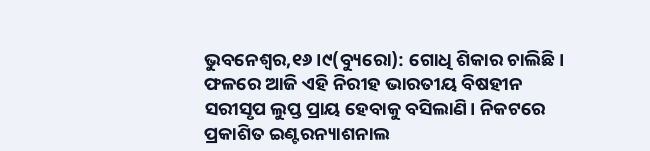ଭୁବନେଶ୍ୱର,୧୬।୯(ବ୍ୟୁରୋ): ଗୋଧି ଶିକାର ଚାଲିଛି। ଫଳରେ ଆଜି ଏହି ନିରୀହ ଭାରତୀୟ ବିଷହୀନ ସରୀସୃପ ଲୁପ୍ତ ପ୍ରାୟ ହେବାକୁ ବସିଲାଣି। ନିକଟରେ ପ୍ରକାଶିତ ଇଣ୍ଟରନ୍ୟାଶନାଲ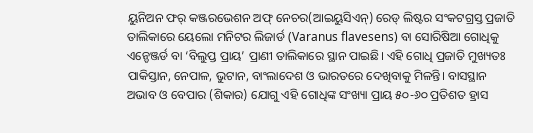ୟୁନିଅନ ଫର୍ କଞ୍ଜରଭେଶନ ଅଫ୍ ନେଚର(ଆଇୟୁସିଏନ୍) ରେଡ୍ ଲିଷ୍ଟର ସଂକଟଗ୍ରସ୍ତ ପ୍ରଜାତି ତାଲିକାରେ ୟେଲୋ ମନିଟର ଲିଜାର୍ଡ (Varanus flavesens) ବା ସୋରିଷିଆ ଗୋଧିକୁ ଏନ୍ଡେଞ୍ଜର୍ଡ ବା ‘ବିଲୁପ୍ତ ପ୍ରାୟ’ ପ୍ରାଣୀ ତାଲିକାରେ ସ୍ଥାନ ପାଇଛି। ଏହି ଗୋଧି ପ୍ରଜାତି ମୁଖ୍ୟତଃ ପାକିସ୍ତାନ, ନେପାଳ, ଭୁଟାନ, ବାଂଲାଦେଶ ଓ ଭାରତରେ ଦେଖିବାକୁ ମିଳନ୍ତି। ବାସସ୍ଥାନ ଅଭାବ ଓ ବେପାର (ଶିକାର) ଯୋଗୁ ଏହି ଗୋଧିଙ୍କ ସଂଖ୍ୟା ପ୍ରାୟ ୫୦-୬୦ ପ୍ରତିଶତ ହ୍ରାସ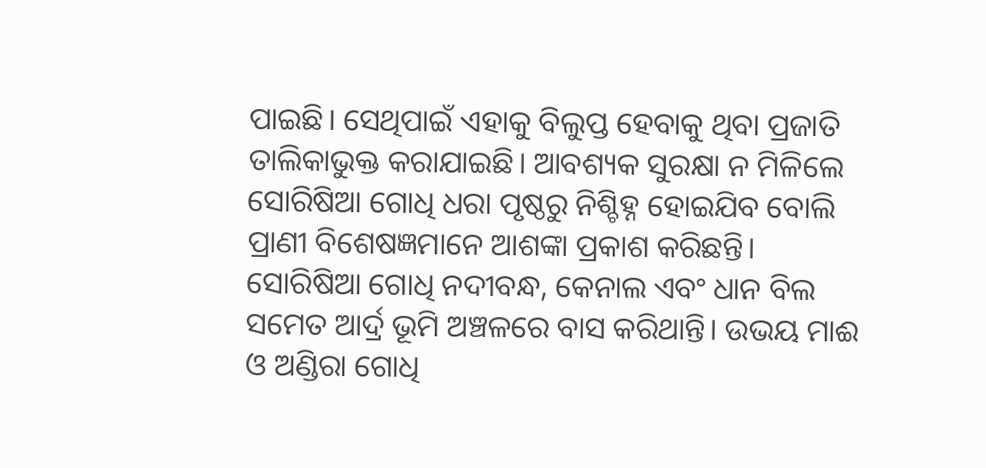ପାଇଛି। ସେଥିପାଇଁ ଏହାକୁ ବିଲୁପ୍ତ ହେବାକୁ ଥିବା ପ୍ରଜାତି ତାଲିକାଭୁକ୍ତ କରାଯାଇଛି। ଆବଶ୍ୟକ ସୁରକ୍ଷା ନ ମିଳିଲେ ସୋରିଷିଆ ଗୋଧି ଧରା ପୃଷ୍ଠରୁ ନିଶ୍ଚିହ୍ନ ହୋଇଯିବ ବୋଲି ପ୍ରାଣୀ ବିଶେଷଜ୍ଞମାନେ ଆଶଙ୍କା ପ୍ରକାଶ କରିଛନ୍ତି।
ସୋରିଷିଆ ଗୋଧି ନଦୀବନ୍ଧ, କେନାଲ ଏବଂ ଧାନ ବିଲ ସମେତ ଆର୍ଦ୍ର ଭୂମି ଅଞ୍ଚଳରେ ବାସ କରିଥାନ୍ତି। ଉଭୟ ମାଈ ଓ ଅଣ୍ଡିରା ଗୋଧି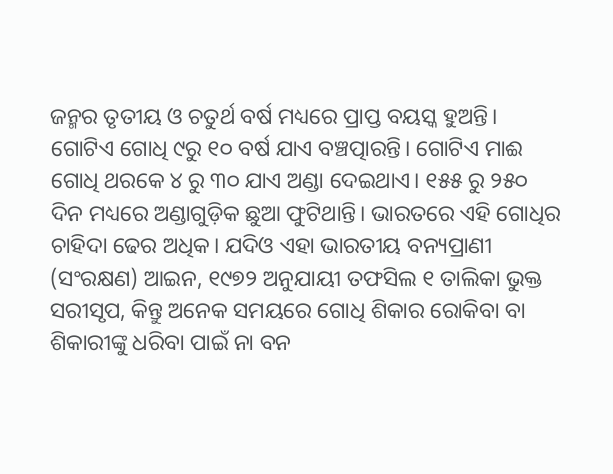ଜନ୍ମର ତୃତୀୟ ଓ ଚତୁର୍ଥ ବର୍ଷ ମଧ୍ୟରେ ପ୍ରାପ୍ତ ବୟସ୍କ ହୁଅନ୍ତି। ଗୋଟିଏ ଗୋଧି ୯ରୁ ୧୦ ବର୍ଷ ଯାଏ ବଞ୍ଚତ୍ପାରନ୍ତି। ଗୋଟିଏ ମାଈ ଗୋଧି ଥରକେ ୪ ରୁ ୩୦ ଯାଏ ଅଣ୍ଡା ଦେଇଥାଏ। ୧୫୫ ରୁ ୨୫୦ ଦିନ ମଧ୍ୟରେ ଅଣ୍ଡାଗୁଡ଼ିକ ଛୁଆ ଫୁଟିଥାନ୍ତି। ଭାରତରେ ଏହି ଗୋଧିର ଚାହିଦା ଢେର ଅଧିକ। ଯଦିଓ ଏହା ଭାରତୀୟ ବନ୍ୟପ୍ରାଣୀ (ସଂରକ୍ଷଣ) ଆଇନ, ୧୯୭୨ ଅନୁଯାୟୀ ତଫସିଲ ୧ ତାଲିକା ଭୁକ୍ତ ସରୀସୃପ, କିନ୍ତୁ ଅନେକ ସମୟରେ ଗୋଧି ଶିକାର ରୋକିବା ବା ଶିକାରୀଙ୍କୁ ଧରିବା ପାଇଁ ନା ବନ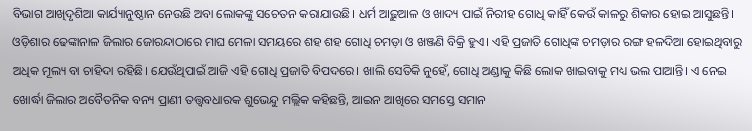ବିଭାଗ ଆଖିଦୃଶିଆ କାର୍ଯ୍ୟାନୁଷ୍ଠାନ ନେଉଛି ଅବା ଲୋକଙ୍କୁ ସଚେତନ କରାଯାଉଛି। ଧର୍ମ ଆଢ଼ୁଆଳ ଓ ଖାଦ୍ୟ ପାଇଁ ନିରୀହ ଗୋଧି କାହିଁ କେଉଁ କାଳରୁ ଶିକାର ହୋଇ ଆସୁଛନ୍ତି। ଓଡ଼ିଶାର ଢେଙ୍କାନାଳ ଜିଲାର ଜୋରନ୍ଦାଠାରେ ମାଘ ମେଳା ସମୟରେ ଶହ ଶହ ଗୋଧି ଚମଡ଼ା ଓ ଖଞ୍ଜଣି ବିକ୍ରି ହୁଏ। ଏହି ପ୍ରଜାତି ଗୋଧିଙ୍କ ଚମଡ଼ାର ରଙ୍ଗ ହଳଦିଆ ହୋଇଥିବାରୁ ଅଧିକ ମୂଲ୍ୟ ବା ଚାହିଦା ରହିଛି। ଯେଉଁଥିପାଇଁ ଆଜି ଏହି ଗୋଧି ପ୍ରଜାତି ବିପଦରେ। ଖାଲି ସେତିକି ନୁହେଁ, ଗୋଧି ଅଣ୍ଡାକୁ କିଛି ଲୋକ ଖାଇବାକୁ ମଧ୍ୟ ଭଲ ପାଆନ୍ତି। ଏ ନେଇ ଖୋର୍ଦ୍ଧା ଜିଲାର ଅବୈତନିକ ବନ୍ୟ ପ୍ରାଣୀ ତତ୍ତ୍ୱବଧାରକ ଶୁଭେନ୍ଦୁ ମଲ୍ଲିକ କହିଛନ୍ତି, ଆଇନ ଆଖିରେ ସମସ୍ତେ ସମାନ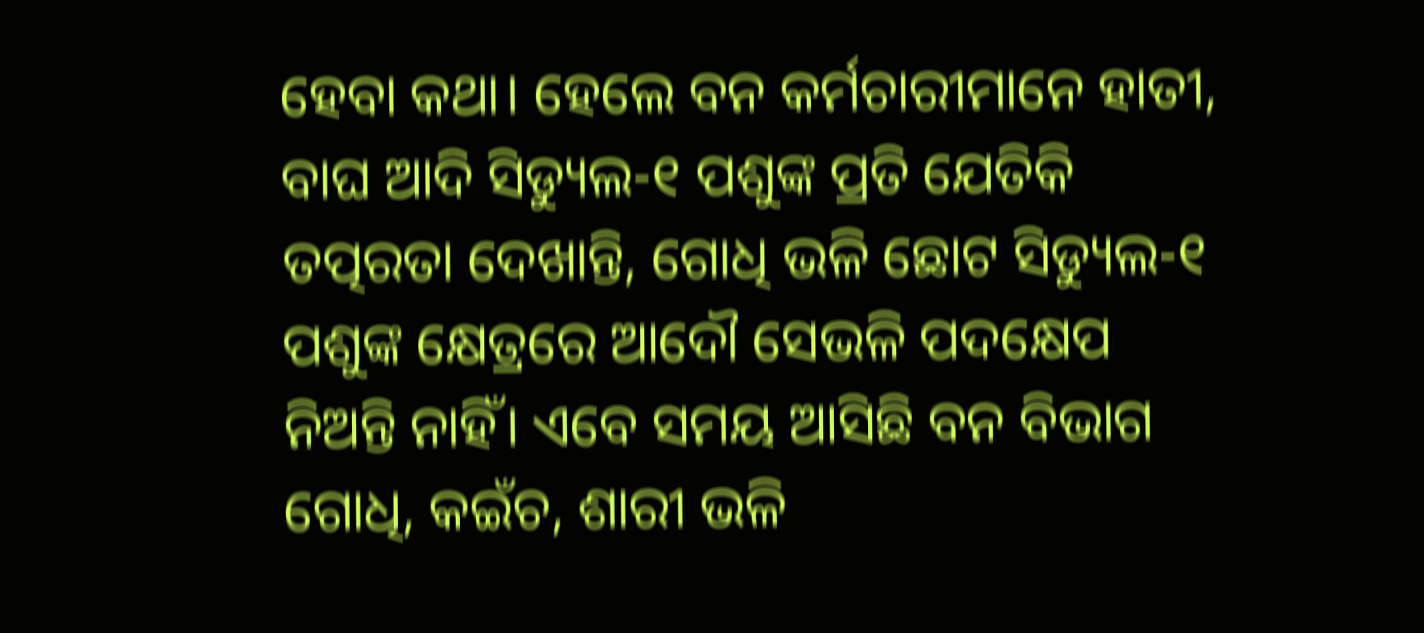ହେବା କଥା। ହେଲେ ବନ କର୍ମଚାରୀମାନେ ହାତୀ, ବାଘ ଆଦି ସିଡ୍ୟୁଲ-୧ ପଶୁଙ୍କ ପ୍ରତି ଯେତିକି ତତ୍ପରତା ଦେଖାନ୍ତି, ଗୋଧି ଭଳି ଛୋଟ ସିଡ୍ୟୁଲ-୧ ପଶୁଙ୍କ କ୍ଷେତ୍ରରେ ଆଦୌ ସେଭଳି ପଦକ୍ଷେପ ନିଅନ୍ତି ନାହିଁ। ଏବେ ସମୟ ଆସିଛି ବନ ବିଭାଗ ଗୋଧି, କଇଁଚ, ଶାରୀ ଭଳି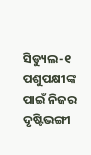ସିଡ୍ୟୁଲ-୧ ପଶୁପକ୍ଷୀଙ୍କ ପାଇଁ ନିଜର ଦୃଷ୍ଟିଭଙ୍ଗୀ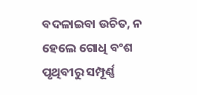ବଦଳାଇବା ଉଚିତ, ନ ହେଲେ ଗୋଧି ବଂଶ ପୃଥିବୀରୁ ସମ୍ପୂର୍ଣ୍ଣ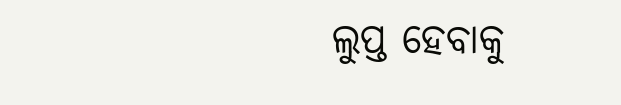ଲୁପ୍ତ ହେବାକୁ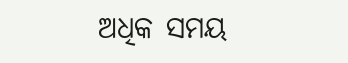ଅଧିକ ସମୟ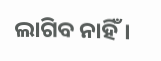ଲାଗିବ ନାହିଁ।